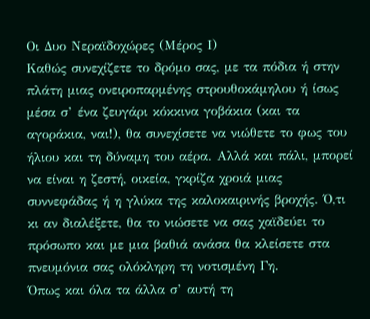Οι Δυο Νεραϊδοχώρες (Μέρος Ι)
Καθώς συνεχίζετε το δρόμο σας, με τα πόδια ή στην πλάτη μιας ονειροπαρμένης στρουθοκάμηλου ή ίσως μέσα σ’ ένα ζευγάρι κόκκινα γοβάκια (και τα αγοράκια, ναι!), θα συνεχίσετε να νιώθετε το φως του ήλιου και τη δύναμη του αέρα. Αλλά και πάλι, μπορεί να είναι η ζεστή, οικεία, γκρίζα χροιά μιας συννεφάδας ή η γλύκα της καλοκαιρινής βροχής. Ό,τι κι αν διαλέξετε, θα το νιώσετε να σας χαϊδεύει το πρόσωπο και με μια βαθιά ανάσα θα κλείσετε στα πνευμόνια σας ολόκληρη τη νοτισμένη Γη.
Όπως και όλα τα άλλα σ’ αυτή τη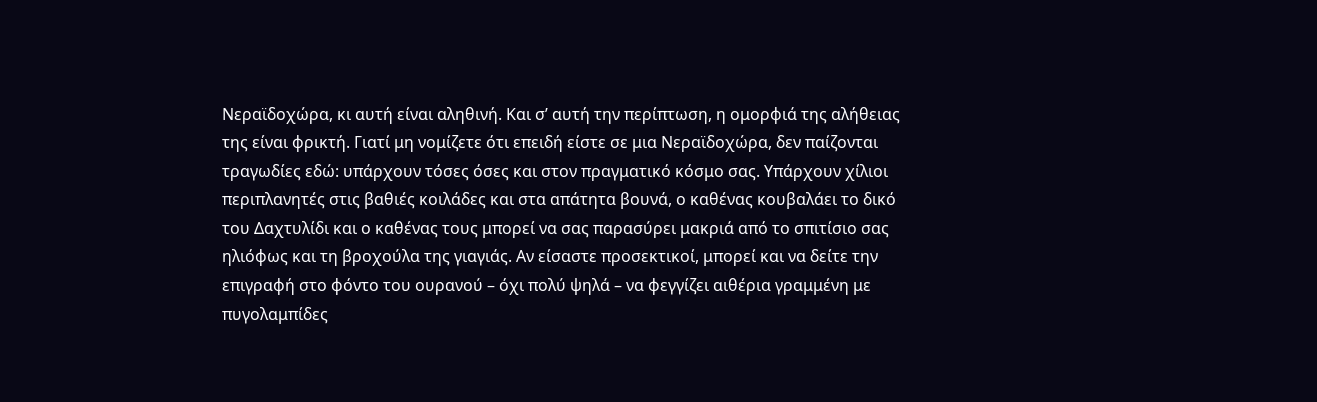Νεραϊδοχώρα, κι αυτή είναι αληθινή. Και σ’ αυτή την περίπτωση, η ομορφιά της αλήθειας της είναι φρικτή. Γιατί μη νομίζετε ότι επειδή είστε σε μια Νεραϊδοχώρα, δεν παίζονται τραγωδίες εδώ: υπάρχουν τόσες όσες και στον πραγματικό κόσμο σας. Υπάρχουν χίλιοι περιπλανητές στις βαθιές κοιλάδες και στα απάτητα βουνά, ο καθένας κουβαλάει το δικό του Δαχτυλίδι και ο καθένας τους μπορεί να σας παρασύρει μακριά από το σπιτίσιο σας ηλιόφως και τη βροχούλα της γιαγιάς. Αν είσαστε προσεκτικοί, μπορεί και να δείτε την επιγραφή στο φόντο του ουρανού – όχι πολύ ψηλά – να φεγγίζει αιθέρια γραμμένη με πυγολαμπίδες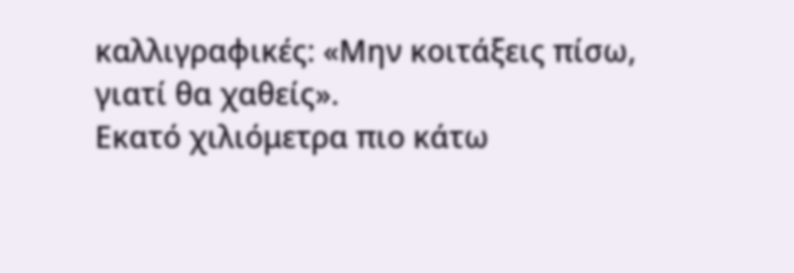καλλιγραφικές: «Μην κοιτάξεις πίσω, γιατί θα χαθείς».
Εκατό χιλιόμετρα πιο κάτω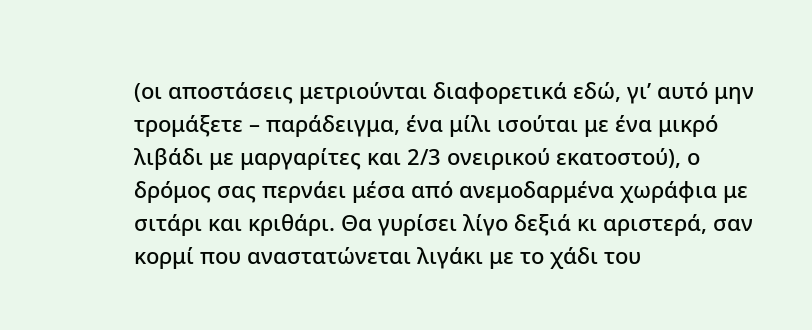(οι αποστάσεις μετριούνται διαφορετικά εδώ, γι’ αυτό μην τρομάξετε – παράδειγμα, ένα μίλι ισούται με ένα μικρό λιβάδι με μαργαρίτες και 2/3 ονειρικού εκατοστού), ο δρόμος σας περνάει μέσα από ανεμοδαρμένα χωράφια με σιτάρι και κριθάρι. Θα γυρίσει λίγο δεξιά κι αριστερά, σαν κορμί που αναστατώνεται λιγάκι με το χάδι του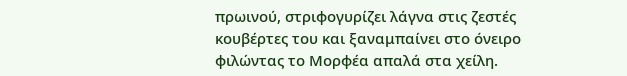πρωινού, στριφογυρίζει λάγνα στις ζεστές κουβέρτες του και ξαναμπαίνει στο όνειρο φιλώντας το Μορφέα απαλά στα χείλη.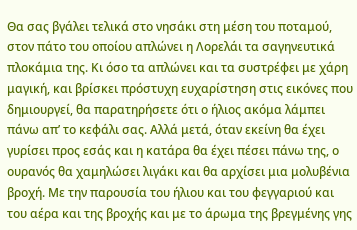Θα σας βγάλει τελικά στο νησάκι στη μέση του ποταμού, στον πάτο του οποίου απλώνει η Λορελάι τα σαγηνευτικά πλοκάμια της. Κι όσο τα απλώνει και τα συστρέφει με χάρη μαγική, και βρίσκει πρόστυχη ευχαρίστηση στις εικόνες που δημιουργεί, θα παρατηρήσετε ότι ο ήλιος ακόμα λάμπει πάνω απ’ το κεφάλι σας. Αλλά μετά, όταν εκείνη θα έχει γυρίσει προς εσάς και η κατάρα θα έχει πέσει πάνω της, ο ουρανός θα χαμηλώσει λιγάκι και θα αρχίσει μια μολυβένια βροχή. Με την παρουσία του ήλιου και του φεγγαριού και του αέρα και της βροχής και με το άρωμα της βρεγμένης γης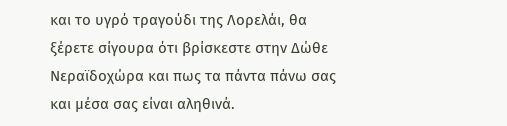και το υγρό τραγούδι της Λορελάι, θα ξέρετε σίγουρα ότι βρίσκεστε στην Δώθε Νεραϊδοχώρα και πως τα πάντα πάνω σας και μέσα σας είναι αληθινά.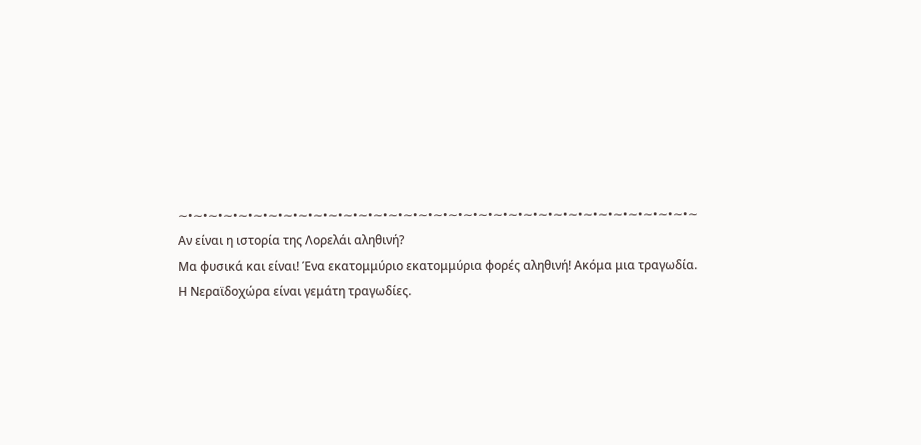∼•∼•∼•∼•∼•∼•∼•∼•∼•∼•∼•∼•∼•∼•∼•∼•∼•∼•∼•∼•∼•∼•∼•∼•∼•∼•∼•∼•∼•∼•∼•∼•∼•∼•∼
Αν είναι η ιστορία της Λορελάι αληθινή?
Μα φυσικά και είναι! Ένα εκατομμύριο εκατομμύρια φορές αληθινή! Ακόμα μια τραγωδία.
Η Νεραϊδοχώρα είναι γεμάτη τραγωδίες.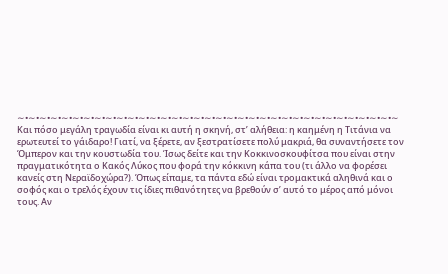∼•∼•∼•∼•∼•∼•∼•∼•∼•∼•∼•∼•∼•∼•∼•∼•∼•∼•∼•∼•∼•∼•∼•∼•∼•∼•∼•∼•∼•∼•∼•∼•∼•∼•∼
Και πόσο μεγάλη τραγωδία είναι κι αυτή η σκηνή, στ’ αλήθεια: η καημένη η Τιτάνια να ερωτευτεί το γάιδαρο! Γιατί, να ξέρετε, αν ξεστρατίσετε πολύ μακριά, θα συναντήσετε τον Όμπερον και την κουστωδία του. Ίσως δείτε και την Κοκκινοσκουφίτσα που είναι στην πραγματικότητα ο Κακός Λύκος που φορά την κόκκινη κάπα του (τι άλλο να φορέσει κανείς στη Νεραϊδοχώρα?). Όπως είπαμε, τα πάντα εδώ είναι τρομακτικά αληθινά και ο σοφός και ο τρελός έχουν τις ίδιες πιθανότητες να βρεθούν σ’ αυτό το μέρος από μόνοι τους. Αν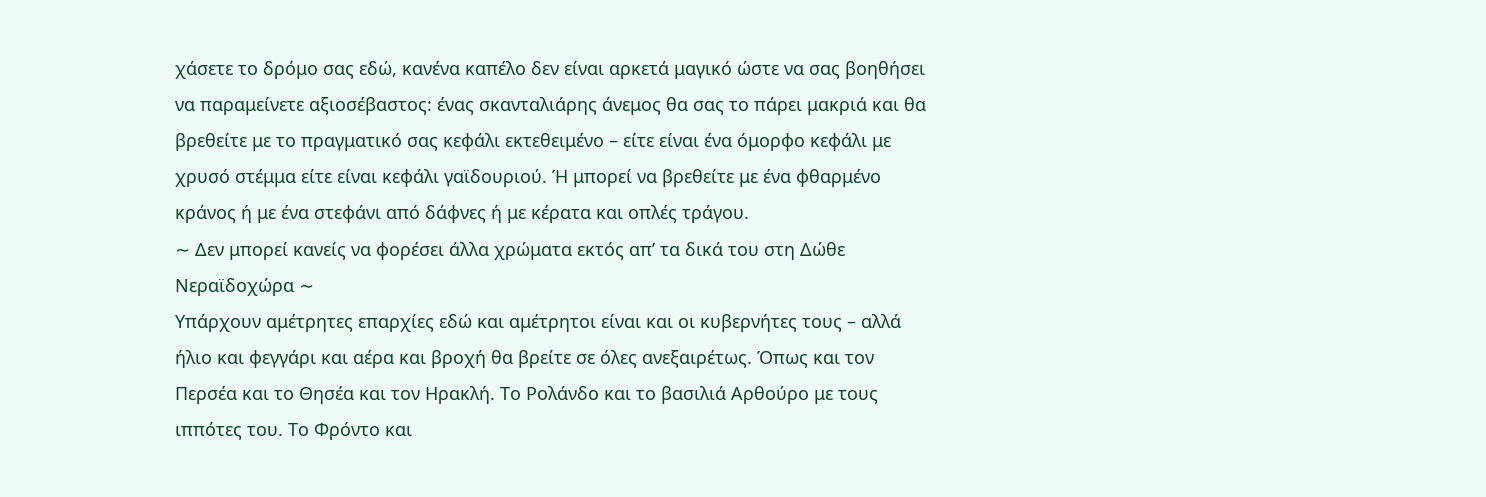χάσετε το δρόμο σας εδώ, κανένα καπέλο δεν είναι αρκετά μαγικό ώστε να σας βοηθήσει να παραμείνετε αξιοσέβαστος: ένας σκανταλιάρης άνεμος θα σας το πάρει μακριά και θα βρεθείτε με το πραγματικό σας κεφάλι εκτεθειμένο – είτε είναι ένα όμορφο κεφάλι με χρυσό στέμμα είτε είναι κεφάλι γαϊδουριού. Ή μπορεί να βρεθείτε με ένα φθαρμένο κράνος ή με ένα στεφάνι από δάφνες ή με κέρατα και οπλές τράγου.
∼ Δεν μπορεί κανείς να φορέσει άλλα χρώματα εκτός απ’ τα δικά του στη Δώθε Νεραϊδοχώρα ∼
Υπάρχουν αμέτρητες επαρχίες εδώ και αμέτρητοι είναι και οι κυβερνήτες τους – αλλά ήλιο και φεγγάρι και αέρα και βροχή θα βρείτε σε όλες ανεξαιρέτως. Όπως και τον Περσέα και το Θησέα και τον Ηρακλή. Το Ρολάνδο και το βασιλιά Αρθούρο με τους ιππότες του. Το Φρόντο και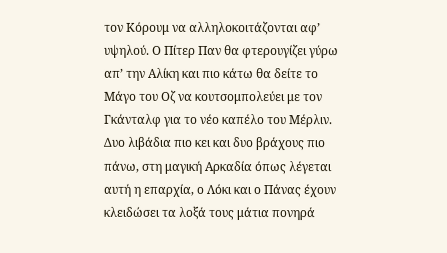τον Κόρουμ να αλληλοκοιτάζονται αφ’ υψηλού. Ο Πίτερ Παν θα φτερουγίζει γύρω απ’ την Αλίκη και πιο κάτω θα δείτε το Μάγο του Οζ να κουτσομπολεύει με τον Γκάνταλφ για το νέο καπέλο του Μέρλιν. Δυο λιβάδια πιο κει και δυο βράχους πιο πάνω, στη μαγική Αρκαδία όπως λέγεται αυτή η επαρχία, ο Λόκι και ο Πάνας έχουν κλειδώσει τα λοξά τους μάτια πονηρά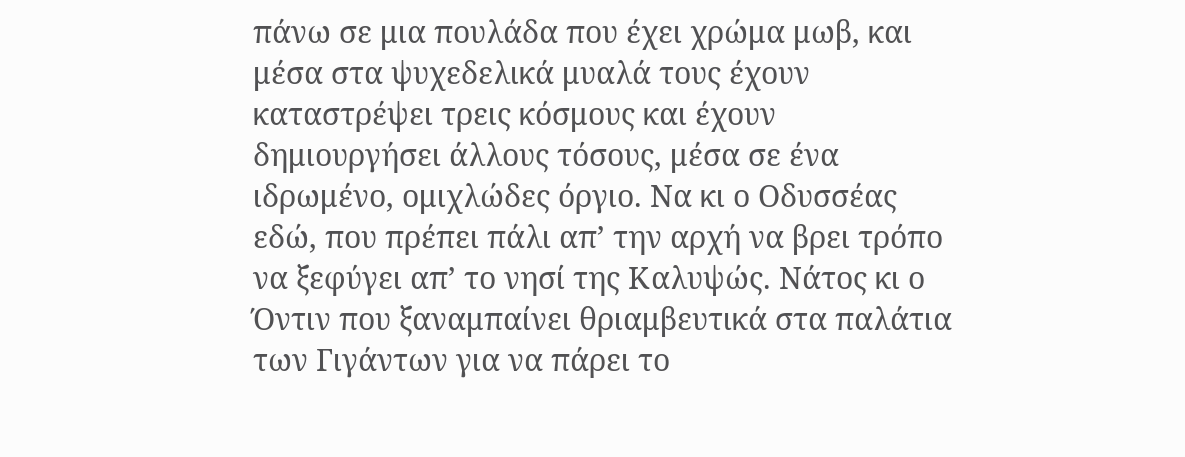πάνω σε μια πουλάδα που έχει χρώμα μωβ, και μέσα στα ψυχεδελικά μυαλά τους έχουν καταστρέψει τρεις κόσμους και έχουν δημιουργήσει άλλους τόσους, μέσα σε ένα ιδρωμένο, ομιχλώδες όργιο. Να κι ο Οδυσσέας εδώ, που πρέπει πάλι απ’ την αρχή να βρει τρόπο να ξεφύγει απ’ το νησί της Καλυψώς. Νάτος κι ο Όντιν που ξαναμπαίνει θριαμβευτικά στα παλάτια των Γιγάντων για να πάρει το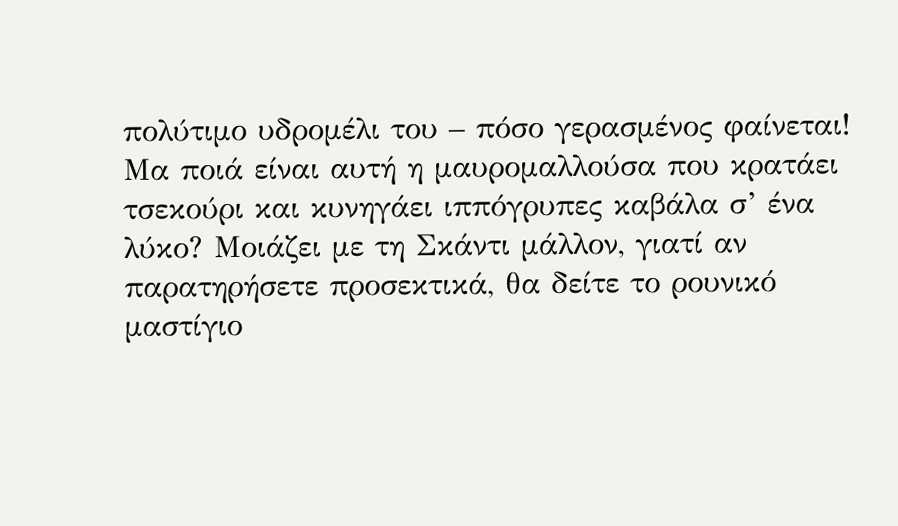πολύτιμο υδρομέλι του – πόσο γερασμένος φαίνεται! Μα ποιά είναι αυτή η μαυρομαλλούσα που κρατάει τσεκούρι και κυνηγάει ιππόγρυπες καβάλα σ’ ένα λύκο? Μοιάζει με τη Σκάντι μάλλον, γιατί αν παρατηρήσετε προσεκτικά, θα δείτε το ρουνικό μαστίγιο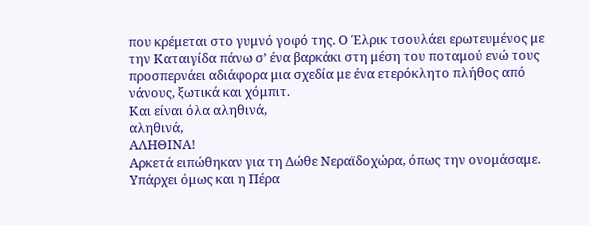που κρέμεται στο γυμνό γοφό της. Ο Έλρικ τσουλάει ερωτευμένος με την Καταιγίδα πάνω σ’ ένα βαρκάκι στη μέση του ποταμού ενώ τους προσπερνάει αδιάφορα μια σχεδία με ένα ετερόκλητο πλήθος από νάνους, ξωτικά και χόμπιτ.
Και είναι όλα αληθινά,
αληθινά,
ΑΛΗΘΙΝΑ!
Αρκετά ειπώθηκαν για τη Δώθε Νεραϊδοχώρα, όπως την ονομάσαμε. Υπάρχει όμως και η Πέρα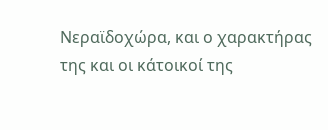Νεραϊδοχώρα, και ο χαρακτήρας της και οι κάτοικοί της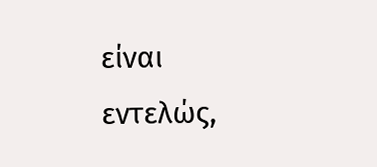είναι εντελώς,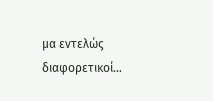μα εντελώς διαφορετικοί…